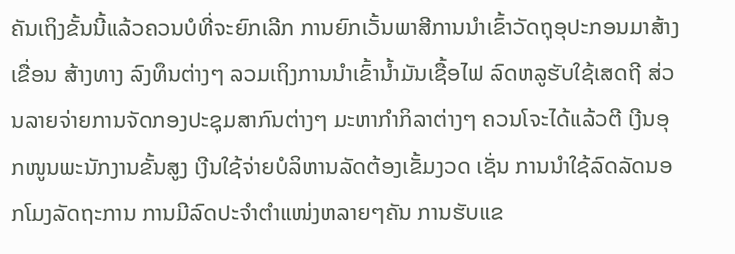ຄັນເຖິງຂັ້ນນີ້ແລ້ວຄວນບໍທີ່ຈະຍົກເລີກ ການຍົກເວັ້ນພາສີການນຳເຂົ້າວັດຖຸອຸປະກອນມາສ້າງເຂື່ອນ ສ້າງທາງ ລົງທຶນຕ່າງໆ ລວມເຖິງການນຳເຂົ້ານໍ້າມັນເຊື້ອໄຟ ລົດຫລູຮັບໃຊ້ເສດຖີ ສ່ວນລາຍຈ່າຍການຈັດກອງປະຊຸມສາກົນຕ່າງໆ ມະຫາກຳກິລາຕ່າງໆ ຄວນໂຈະໄດ້ແລ້ວຕີ ເງີນອຸກໜູນພະນັກງານຂັ້ນສູງ ເງີນໃຊ້ຈ່າຍບໍລິຫານລັດຕ້ອງເຂັ້ມງວດ ເຊັ່ນ ການນຳໃຊ້ລົດລັດນອກໂມງລັດຖະການ ການມີລົດປະຈຳຕຳແໜ່ງຫລາຍໆຄັນ ການຮັບແຂ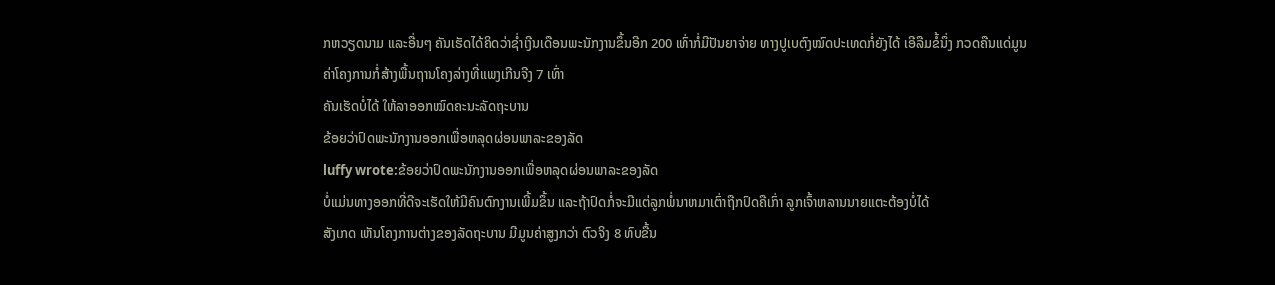ກຫວຽດນາມ ແລະອື່ນໆ ຄັນເຮັດໄດ້ຄິດວ່າຊໍ່າເງີນເດືອນພະນັກງານຂຶ້ນອີກ 200 ເທົ່າກໍ່ມີປັນຍາຈ່າຍ ທາງປູເບຕົງໝົດປະເທດກໍ່ຍັງໄດ້ ເອີລືມຂໍ້ນຶ່ງ ກວດຄືນແດ່ມູນຄ່າໂຄງການກໍ່ສ້າງພື້ນຖານໂຄງລ່າງທີ່ແພງເກີນຈີງ 7 ເທົ່າ
ຄັນເຮັດບໍ່ໄດ້ ໃຫ້ລາອອກໝົດຄະນະລັດຖະບານ
ຂ້ອຍວ່າປົດພະນັກງານອອກເພື່ອຫລຸດຜ່ອນພາລະຂອງລັດ
luffy wrote:ຂ້ອຍວ່າປົດພະນັກງານອອກເພື່ອຫລຸດຜ່ອນພາລະຂອງລັດ
ບໍ່ແມ່ນທາງອອກທີ່ດີຈະເຮັດໃຫ້ມີຄົນຕົກງານເພີ້ມຂຶ້ນ ແລະຖ້າປົດກໍ່ຈະມີແຕ່ລູກພໍ່ນາຫມາເຕົ່າຖືກປົດຄືເກົ່າ ລູກເຈົ້າຫລານນາຍແຕະຕ້ອງບໍ່ໄດ້
ສັງເກດ ເຫັນໂຄງການຕ່າງຂອງລັດຖະບານ ມີມູນຄ່າສູງກວ່າ ຕົວຈິງ 8 ທົບຂື້ນ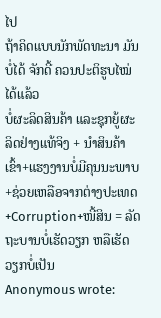ໄປ
ຖ້າຄິດແບບນັກພັດທະນາ ມັນບໍ່ໄດ້ ຈັກດີ້ ຄວນປະຕິຮູບໄໝ່ໄດ້ແລ້ວ
ບໍ່ຜະລິດສິນຄ້າ ແລະຊຸກຍູ້ຜະລິດຢ່າງແທ້ຈິງ + ນຳສິນຄ້າເຂົ້າ+ແຮງງານບໍ່ມີຄຸນນະພາບ+ຊ່ວຍເຫລືອຈາກຕ່າງປະເທດ+Corruption+ໜີ້ສິນ = ລັດຖະບານບໍ່ເຮັດວຽກ ຫລືເຮັດວຽກບໍ່ເປັນ
Anonymous wrote: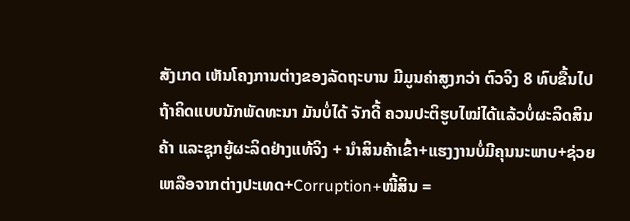ສັງເກດ ເຫັນໂຄງການຕ່າງຂອງລັດຖະບານ ມີມູນຄ່າສູງກວ່າ ຕົວຈິງ 8 ທົບຂື້ນໄປຖ້າຄິດແບບນັກພັດທະນາ ມັນບໍ່ໄດ້ ຈັກດີ້ ຄວນປະຕິຮູບໄໝ່ໄດ້ແລ້ວບໍ່ຜະລິດສິນຄ້າ ແລະຊຸກຍູ້ຜະລິດຢ່າງແທ້ຈິງ + ນຳສິນຄ້າເຂົ້າ+ແຮງງານບໍ່ມີຄຸນນະພາບ+ຊ່ວຍເຫລືອຈາກຕ່າງປະເທດ+Corruption+ໜີ້ສິນ =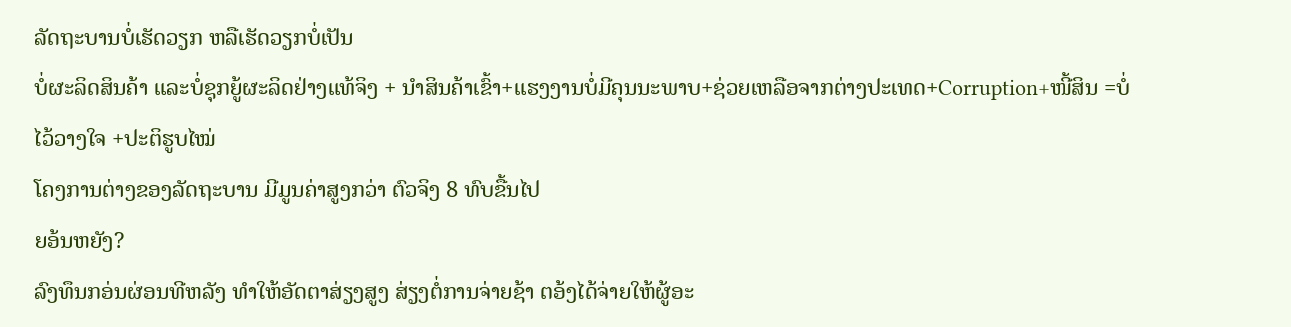ລັດຖະບານບໍ່ເຮັດວຽກ ຫລືເຮັດວຽກບໍ່ເປັນ
ບໍ່ຜະລິດສິນຄ້າ ແລະບໍ່ຊຸກຍູ້ຜະລິດຢ່າງແທ້ຈິງ + ນຳສິນຄ້າເຂົ້າ+ແຮງງານບໍ່ມີຄຸນນະພາບ+ຊ່ວຍເຫລືອຈາກຕ່າງປະເທດ+Corruption+ໜີ້ສິນ =ບໍ່ໄວ້ວາງໃຈ +ປະຕິຮູບໄໝ່
ໂຄງການຕ່າງຂອງລັດຖະບານ ມີມູນຄ່າສູງກວ່າ ຕົວຈິງ 8 ທົບຂື້ນໄປ
ຍອ້ນຫຍັງ?
ລົງທຶນກອ່ນຜ່ອນທີຫລັງ ທຳໃຫ້ອັດຕາສ່ຽງສູງ ສ່ຽງຕໍ່ການຈ່າຍຊ້າ ຕອ້ງໄດ້ຈ່າຍໃຫ້ຜູ້ອະ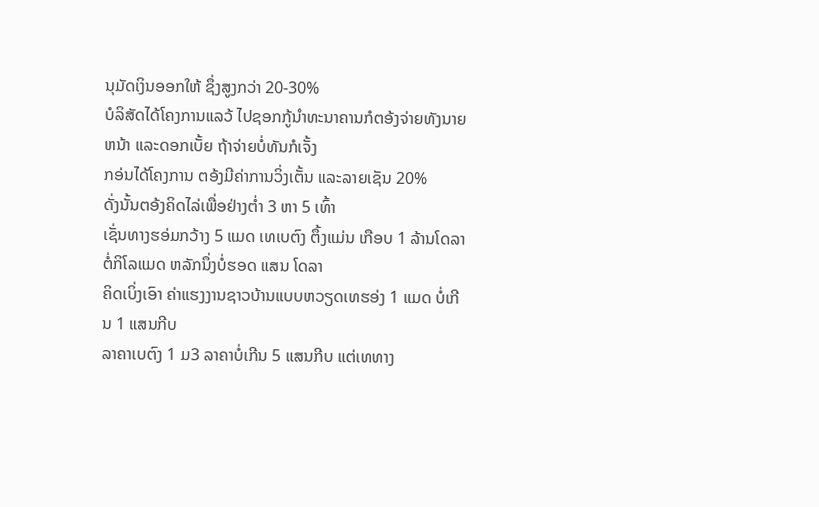ນຸມັດເງິນອອກໃຫ້ ຊຶ່ງສູງກວ່າ 20-30%
ບໍລິສັດໄດ້ໂຄງການແລວ້ ໄປຊອກກູ້ນຳທະນາຄານກໍຕອ້ງຈ່າຍທັງນາຍຫນ້າ ແລະດອກເບັ້ຍ ຖ້າຈ່າຍບໍ່ທັນກໍເຈັ້ງ
ກອ່ນໄດ້ໂຄງການ ຕອ້ງມີຄ່າການວິ່ງເຕັ້ນ ແລະລາຍເຊັນ 20%
ດັ່ງນັ້ນຕອ້ງຄິດໄລ່ເພື່ອຢ່າງຕ່ຳ 3 ຫາ 5 ເທົ້າ
ເຊັ່ນທາງຮອ່ມກວ້າງ 5 ແມດ ເທເບຕົງ ຕຶ້ງແມ່ນ ເກືອບ 1 ລ້ານໂດລາ ຕໍ່ກິໂລແມດ ຫລັກນຶ່ງບໍ່ຮອດ ແສນ ໂດລາ
ຄິດເບິ່ງເອົາ ຄ່າແຮງງານຊາວບ້ານແບບຫວຽດເທຮອ່ງ 1 ແມດ ບໍ່ເກີນ 1 ແສນກີບ
ລາຄາເບຕົງ 1 ມ3 ລາຄາບໍ່ເກີນ 5 ແສນກີບ ແຕ່ເທທາງ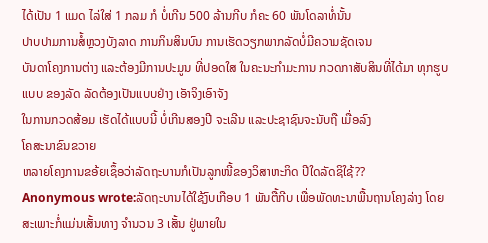ໄດ້ເປັນ 1 ແມດ ໄລ່ໃສ່ 1 ກລມ ກໍ ບໍ່ເກີນ 500 ລ້ານກີບ ກໍຄະ 60 ພັນໂດລາທໍ່ນັ້ນ
ປາບປາມການສໍ້ຫຼວງບັງລາດ ການກິນສິນບົນ ການເຮັດວຽກພາກລັດບໍ່ມີຄວາມຊັດເຈນ
ບັນດາໂຄງການຕ່າງ ແລະຕ້ອງມີການປະມູນ ທີ່ປອດໃສ ໃນຄະນະກຳມະການ ກວດກາສັບສິນທີ່ໄດ້ມາ ທຸກຮູບແບບ ຂອງລັດ ລັດຕ້ອງເປັນແບບຢ່າງ ເອັາຈິງເອົາຈັງ
ໃນການກວດສ້ອມ ເຮັດໄດ້ແບບນີ້ ບໍ່ເກີນສອງປີ ຈະເລີນ ແລະປະຊາຊົນຈະນັບຖື ເມື່ອລົງ
ໂຄສະນາຂົນຂວາຍ
ຫລາຍໂຄງການຂອ້ຍເຊຶ້ອວ່າລັດຖະບານກໍເປັນລູກໜີ້ຂອງວິສາຫະກິດ ປີໃດລັດຊິໃຊ້??
Anonymous wrote:ລັດຖະບານໄດ້ໃຊ້ງົບເກືອບ 1 ພັນຕື້ກີບ ເພື່ອພັດທະນາພື້ນຖານໂຄງລ່າງ ໂດຍສະເພາະກໍ່ແມ່ນເສັ້ນທາງ ຈຳນວນ 3 ເສັ້ນ ຢູ່ພາຍໃນ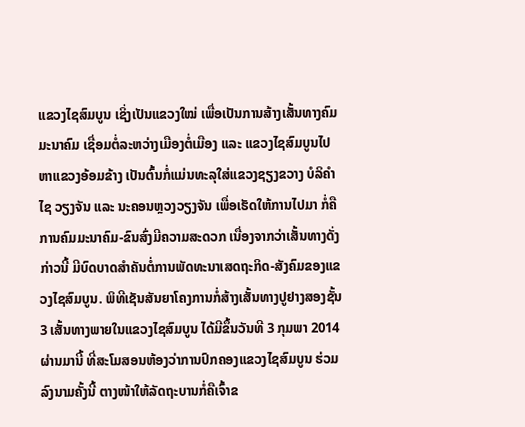ແຂວງໄຊສົມບູນ ເຊິ່ງເປັນແຂວງໃໝ່ ເພື່ອເປັນການສ້າງເສັ້ນທາງຄົມມະນາຄົມ ເຊື່ອມຕໍ່ລະຫວ່າງເມືອງຕໍ່ເມືອງ ແລະ ແຂວງໄຊສົມບູນໄປຫາແຂວງອ້ອມຂ້າງ ເປັນຕົ້ນກໍ່ແມ່ນທະລຸໃສ່ແຂວງຊຽງຂວາງ ບໍລິຄຳໄຊ ວຽງຈັນ ແລະ ນະຄອນຫຼວງວຽງຈັນ ເພື່ອເຮັດໃຫ້ການໄປມາ ກໍ່ຄືການຄົມມະນາຄົມ-ຂົນສົ່ງມີຄວາມສະດວກ ເນື່ອງຈາກວ່າເສັ້ນທາງດັ່ງກ່າວນີ້ ມີບົດບາດສຳຄັນຕໍ່ການພັດທະນາເສດຖະກິດ-ສັງຄົມຂອງແຂວງໄຊສົມບູນ. ພິທີເຊັນສັນຍາໂຄງການກໍ່ສ້າງເສັ້ນທາງປູຢາງສອງຊັ້ນ 3 ເສັ້ນທາງພາຍໃນແຂວງໄຊສົມບູນ ໄດ້ມີຂຶ້ນວັນທີ 3 ກຸມພາ 2014 ຜ່ານມານີ້ ທີ່ສະໂມສອນຫ້ອງວ່າການປົກຄອງແຂວງໄຊສົມບູນ ຮ່ວມລົງນາມຄັ້ງນີ້ ຕາງໜ້າໃຫ້ລັດຖະບານກໍ່ຄືເຈົ້າຂ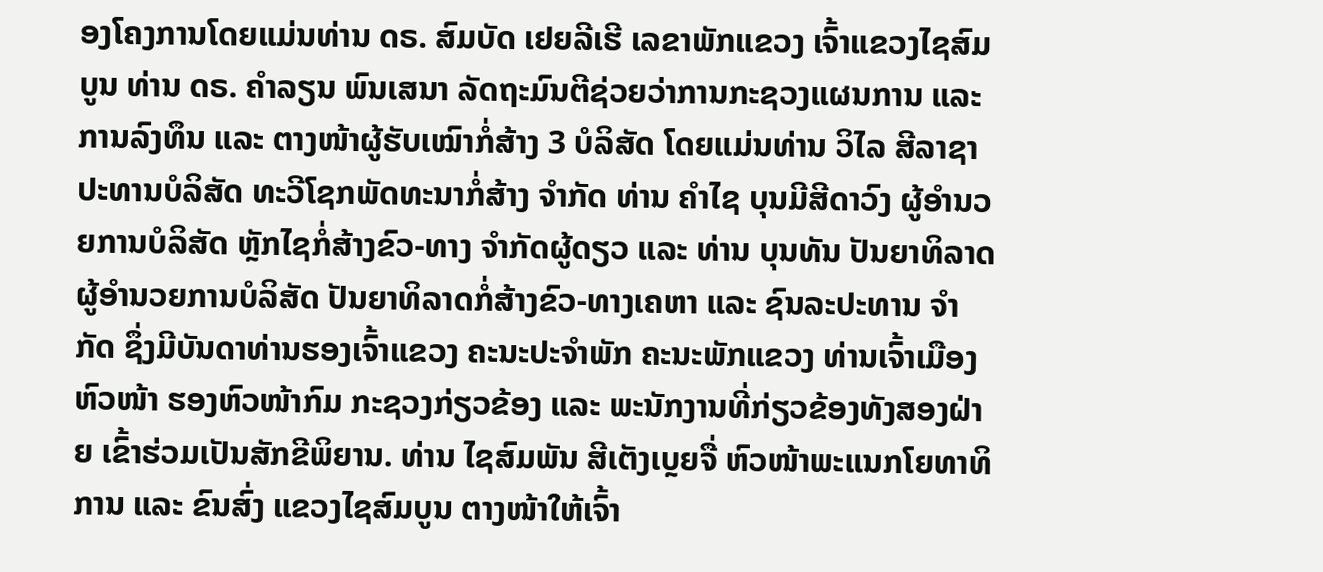ອງໂຄງການໂດຍແມ່ນທ່ານ ດຣ. ສົມບັດ ເຢຍລີເຮີ ເລຂາພັກແຂວງ ເຈົ້າແຂວງໄຊສົມບູນ ທ່ານ ດຣ. ຄຳລຽນ ພົນເສນາ ລັດຖະມົນຕີຊ່ວຍວ່າການກະຊວງແຜນການ ແລະ ການລົງທຶນ ແລະ ຕາງໜ້າຜູ້ຮັບເໝົາກໍ່ສ້າງ 3 ບໍລິສັດ ໂດຍແມ່ນທ່ານ ວິໄລ ສີລາຊາ ປະທານບໍລິສັດ ທະວີໂຊກພັດທະນາກໍ່ສ້າງ ຈຳກັດ ທ່ານ ຄຳໄຊ ບຸນມີສີດາວົງ ຜູ້ອຳນວຍການບໍລິສັດ ຫຼັກໄຊກໍ່ສ້າງຂົວ-ທາງ ຈຳກັດຜູ້ດຽວ ແລະ ທ່ານ ບຸນທັນ ປັນຍາທິລາດ ຜູ້ອຳນວຍການບໍລິສັດ ປັນຍາທິລາດກໍ່ສ້າງຂົວ-ທາງເຄຫາ ແລະ ຊົນລະປະທານ ຈຳກັດ ຊຶ່ງມີບັນດາທ່ານຮອງເຈົ້າແຂວງ ຄະນະປະຈຳພັກ ຄະນະພັກແຂວງ ທ່ານເຈົ້າເມືອງ ຫົວໜ້າ ຮອງຫົວໜ້າກົມ ກະຊວງກ່ຽວຂ້ອງ ແລະ ພະນັກງານທີ່ກ່ຽວຂ້ອງທັງສອງຝ່າຍ ເຂົ້າຮ່ວມເປັນສັກຂີພິຍານ. ທ່ານ ໄຊສົມພັນ ສີເຕັງເບຼຍຈື່ ຫົວໜ້າພະແນກໂຍທາທິການ ແລະ ຂົນສົ່ງ ແຂວງໄຊສົມບູນ ຕາງໜ້າໃຫ້ເຈົ້າ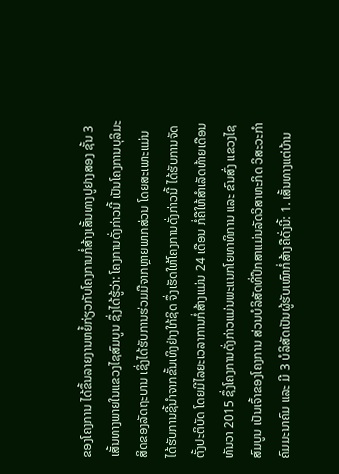ຂອງໂຄງການ ໄດ້ຂຶ້ນລາຍງານຫຍໍ້ກ່ຽວກັບໂຄງການກໍ່ສ້າງເສັ້ນທາງປູຢາງສອງ ຊັ້ນ 3 ເສັ້ນທາງພາຍໃນແຂວງໄຊສົມບູນ ຊຶ່ງໄດ້ຮູ້ວ່າ: ໂຄງການດັ່ງກ່າວນີ້ ເປັນໂຄງການບຸລິມະສິດຂອງລັດຖະບານ ເຊິ່ງໄດ້ຮັບການຮ່ວມມືຈາກຫຼາຍພາກສ່ວນ ໂດຍສະເພາະແມ່ນ ໄດ້ຮັບການຊີ້ນຳຈາກຂັ້ນເທິງຢ່າງໃກ້ຊິດ ຈຶ່ງເຮັດໃຫ້ໂຄງການດັ່ງກ່າວນີ້ ໄດ້ຮັບການຈັດຕັ້ງປະຕິບັດ ໂດຍມີໄລຍະເວລາການກໍ່ສ້າງແມ່ນ 24 ເດືອນ ກໍ່ຄືໃຫ້ສຳເລັດທ້າຍເດືອນທັນວາ 2015 ຊຶ່ງໂຄງການດັ່ງກ່າວແມ່ນພະແນກໂຍທາທິການ ແລະ ຂົນສົ່ງ ແຂວງໄຊສົມບູນ ເປັນເຈົ້າຂອງໂຄງການ ສ່ວນບໍລິສັດທີ່ປຶກສາແມ່ນລັດວິສາຫະກິດ ວິສະວະກຳຄົມມະນາຄົມ ແລະ ມີ 3 ບໍລິສັດເປັນຜູ້ຮັບເໝົາກໍ່ສ້າງຄືດັ່ງນີ້: 1. ເສັ້ນທາງແຕ່ບ້ານ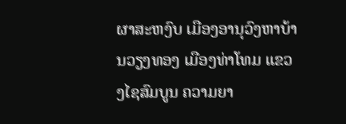ຜາສະຫງົບ ເມືອງອານຸວົງຫາບ້ານວຽງທອງ ເມືອງທ່າໂທມ ແຂວງໄຊສົມບູນ ຄວາມຍາ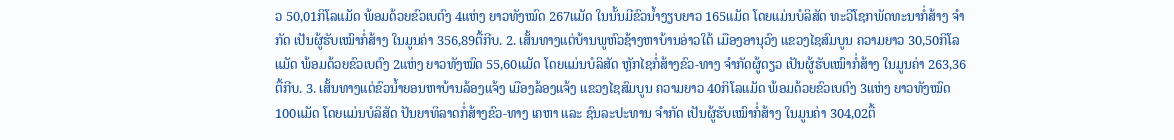ວ 50,01ກິໂລແມັດ ພ້ອມດ້ວຍຂົວເບຕົງ 4ແຫ່ງ ຍາວທັງໝົດ 267ແມັດ ໃນນັ້ນມີຂົວນ້ຳງຽບຍາວ 165ແມັດ ໂດຍແມ່ນບໍລິສັດ ທະວີໂຊກພັດທະນາກໍ່ສ້າງ ຈຳກັດ ເປັນຜູ້ຮັບເໝົາກໍ່ສ້າງ ໃນມູນຄ່າ 356,89ຕື້ກີບ. 2. ເສັ້ນທາງແຕ່ບ້ານພູຫົວຊ້າງຫາບ້ານອ່າວໃຕ້ ເມືອງອານຸວົງ ແຂວງໄຊສົມບູນ ຄວາມຍາວ 30,50ກິໂລແມັດ ພ້ອມດ້ວຍຂົວເບຕົງ 2ແຫ່ງ ຍາວທັງໝົດ 55,60ແມັດ ໂດຍແມ່ນບໍລິສັດ ຫຼັກໄຊກໍ່ສ້າງຂົວ-ທາງ ຈຳກັດຜູ້ດຽວ ເປັນຜູ້ຮັບເໝົາກໍ່ສ້າງ ໃນມູນຄ່າ 263,36 ຕື້ກີບ. 3. ເສັ້ນທາງແຕ່ຂົວນ້ຳຍອນຫາບ້ານລ້ອງແຈ້ງ ເມືອງລ້ອງແຈ້ງ ແຂວງໄຊສົມບູນ ຄວາມຍາວ 40ກິໂລແມັດ ພ້ອມດ້ວຍຂົວເບຕົງ 3ແຫ່ງ ຍາວທັງໝົດ 100ແມັດ ໂດຍແມ່ນບໍລິສັດ ປັນຍາທິລາດກໍ່ສ້າງຂົວ-ທາງ ເຄຫາ ແລະ ຊົນລະປະທານ ຈຳກັດ ເປັນຜູ້ຮັບເໝົາກໍ່ສ້າງ ໃນມູນຄ່າ 304,02ຕື້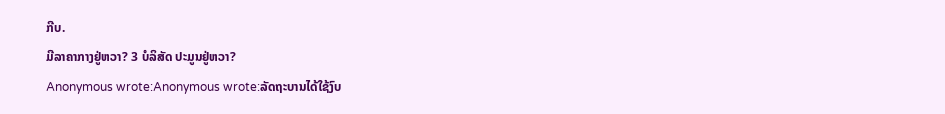ກີບ.
ມີລາຄາກາງຢູ່ຫວາ? 3 ບໍລິສັດ ປະມູນຢູ່ຫວາ?
Anonymous wrote:Anonymous wrote:ລັດຖະບານໄດ້ໃຊ້ງົບ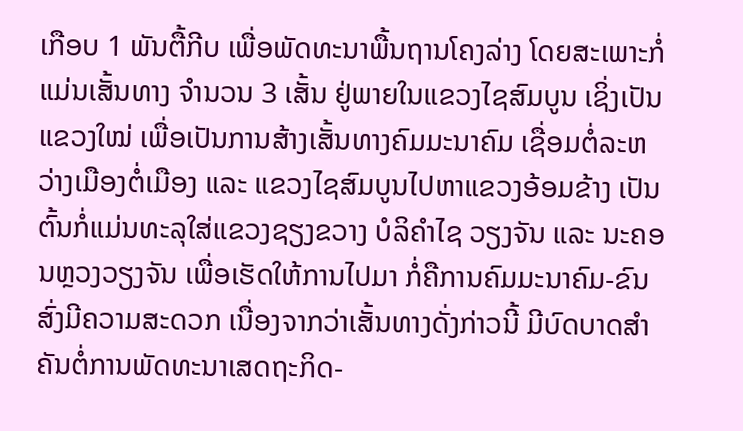ເກືອບ 1 ພັນຕື້ກີບ ເພື່ອພັດທະນາພື້ນຖານໂຄງລ່າງ ໂດຍສະເພາະກໍ່ແມ່ນເສັ້ນທາງ ຈຳນວນ 3 ເສັ້ນ ຢູ່ພາຍໃນແຂວງໄຊສົມບູນ ເຊິ່ງເປັນແຂວງໃໝ່ ເພື່ອເປັນການສ້າງເສັ້ນທາງຄົມມະນາຄົມ ເຊື່ອມຕໍ່ລະຫວ່າງເມືອງຕໍ່ເມືອງ ແລະ ແຂວງໄຊສົມບູນໄປຫາແຂວງອ້ອມຂ້າງ ເປັນຕົ້ນກໍ່ແມ່ນທະລຸໃສ່ແຂວງຊຽງຂວາງ ບໍລິຄຳໄຊ ວຽງຈັນ ແລະ ນະຄອນຫຼວງວຽງຈັນ ເພື່ອເຮັດໃຫ້ການໄປມາ ກໍ່ຄືການຄົມມະນາຄົມ-ຂົນສົ່ງມີຄວາມສະດວກ ເນື່ອງຈາກວ່າເສັ້ນທາງດັ່ງກ່າວນີ້ ມີບົດບາດສຳຄັນຕໍ່ການພັດທະນາເສດຖະກິດ-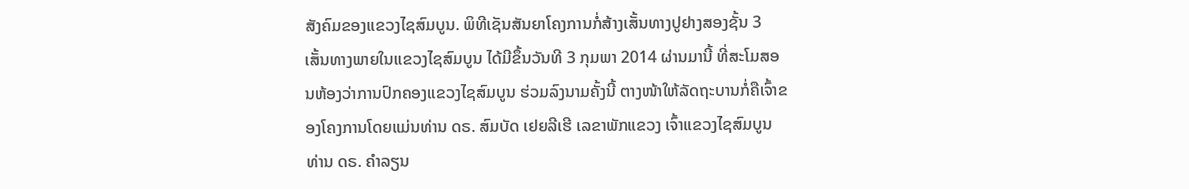ສັງຄົມຂອງແຂວງໄຊສົມບູນ. ພິທີເຊັນສັນຍາໂຄງການກໍ່ສ້າງເສັ້ນທາງປູຢາງສອງຊັ້ນ 3 ເສັ້ນທາງພາຍໃນແຂວງໄຊສົມບູນ ໄດ້ມີຂຶ້ນວັນທີ 3 ກຸມພາ 2014 ຜ່ານມານີ້ ທີ່ສະໂມສອນຫ້ອງວ່າການປົກຄອງແຂວງໄຊສົມບູນ ຮ່ວມລົງນາມຄັ້ງນີ້ ຕາງໜ້າໃຫ້ລັດຖະບານກໍ່ຄືເຈົ້າຂອງໂຄງການໂດຍແມ່ນທ່ານ ດຣ. ສົມບັດ ເຢຍລີເຮີ ເລຂາພັກແຂວງ ເຈົ້າແຂວງໄຊສົມບູນ ທ່ານ ດຣ. ຄຳລຽນ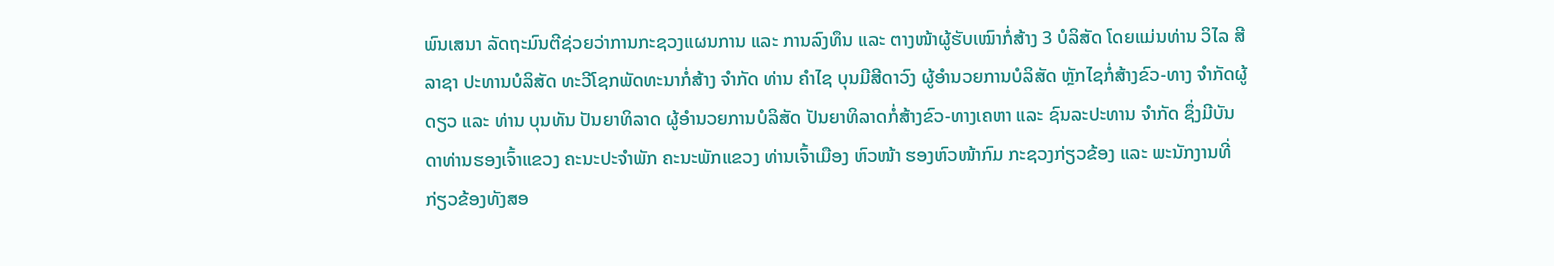ພົນເສນາ ລັດຖະມົນຕີຊ່ວຍວ່າການກະຊວງແຜນການ ແລະ ການລົງທຶນ ແລະ ຕາງໜ້າຜູ້ຮັບເໝົາກໍ່ສ້າງ 3 ບໍລິສັດ ໂດຍແມ່ນທ່ານ ວິໄລ ສີລາຊາ ປະທານບໍລິສັດ ທະວີໂຊກພັດທະນາກໍ່ສ້າງ ຈຳກັດ ທ່ານ ຄຳໄຊ ບຸນມີສີດາວົງ ຜູ້ອຳນວຍການບໍລິສັດ ຫຼັກໄຊກໍ່ສ້າງຂົວ-ທາງ ຈຳກັດຜູ້ດຽວ ແລະ ທ່ານ ບຸນທັນ ປັນຍາທິລາດ ຜູ້ອຳນວຍການບໍລິສັດ ປັນຍາທິລາດກໍ່ສ້າງຂົວ-ທາງເຄຫາ ແລະ ຊົນລະປະທານ ຈຳກັດ ຊຶ່ງມີບັນດາທ່ານຮອງເຈົ້າແຂວງ ຄະນະປະຈຳພັກ ຄະນະພັກແຂວງ ທ່ານເຈົ້າເມືອງ ຫົວໜ້າ ຮອງຫົວໜ້າກົມ ກະຊວງກ່ຽວຂ້ອງ ແລະ ພະນັກງານທີ່ກ່ຽວຂ້ອງທັງສອ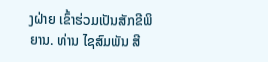ງຝ່າຍ ເຂົ້າຮ່ວມເປັນສັກຂີພິຍານ. ທ່ານ ໄຊສົມພັນ ສີ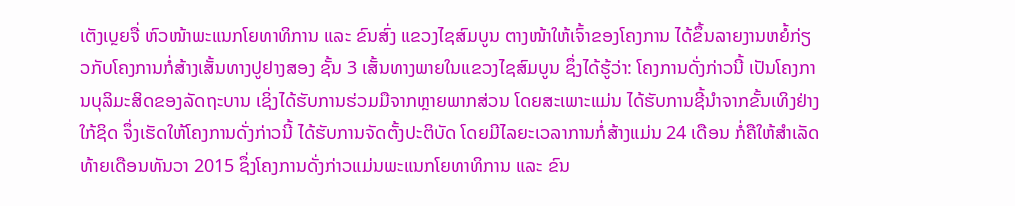ເຕັງເບຼຍຈື່ ຫົວໜ້າພະແນກໂຍທາທິການ ແລະ ຂົນສົ່ງ ແຂວງໄຊສົມບູນ ຕາງໜ້າໃຫ້ເຈົ້າຂອງໂຄງການ ໄດ້ຂຶ້ນລາຍງານຫຍໍ້ກ່ຽວກັບໂຄງການກໍ່ສ້າງເສັ້ນທາງປູຢາງສອງ ຊັ້ນ 3 ເສັ້ນທາງພາຍໃນແຂວງໄຊສົມບູນ ຊຶ່ງໄດ້ຮູ້ວ່າ: ໂຄງການດັ່ງກ່າວນີ້ ເປັນໂຄງການບຸລິມະສິດຂອງລັດຖະບານ ເຊິ່ງໄດ້ຮັບການຮ່ວມມືຈາກຫຼາຍພາກສ່ວນ ໂດຍສະເພາະແມ່ນ ໄດ້ຮັບການຊີ້ນຳຈາກຂັ້ນເທິງຢ່າງໃກ້ຊິດ ຈຶ່ງເຮັດໃຫ້ໂຄງການດັ່ງກ່າວນີ້ ໄດ້ຮັບການຈັດຕັ້ງປະຕິບັດ ໂດຍມີໄລຍະເວລາການກໍ່ສ້າງແມ່ນ 24 ເດືອນ ກໍ່ຄືໃຫ້ສຳເລັດທ້າຍເດືອນທັນວາ 2015 ຊຶ່ງໂຄງການດັ່ງກ່າວແມ່ນພະແນກໂຍທາທິການ ແລະ ຂົນ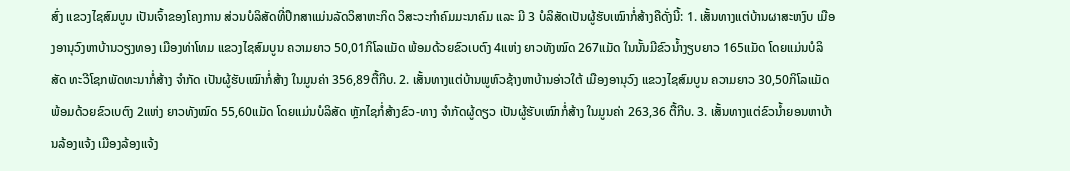ສົ່ງ ແຂວງໄຊສົມບູນ ເປັນເຈົ້າຂອງໂຄງການ ສ່ວນບໍລິສັດທີ່ປຶກສາແມ່ນລັດວິສາຫະກິດ ວິສະວະກຳຄົມມະນາຄົມ ແລະ ມີ 3 ບໍລິສັດເປັນຜູ້ຮັບເໝົາກໍ່ສ້າງຄືດັ່ງນີ້: 1. ເສັ້ນທາງແຕ່ບ້ານຜາສະຫງົບ ເມືອງອານຸວົງຫາບ້ານວຽງທອງ ເມືອງທ່າໂທມ ແຂວງໄຊສົມບູນ ຄວາມຍາວ 50,01ກິໂລແມັດ ພ້ອມດ້ວຍຂົວເບຕົງ 4ແຫ່ງ ຍາວທັງໝົດ 267ແມັດ ໃນນັ້ນມີຂົວນ້ຳງຽບຍາວ 165ແມັດ ໂດຍແມ່ນບໍລິສັດ ທະວີໂຊກພັດທະນາກໍ່ສ້າງ ຈຳກັດ ເປັນຜູ້ຮັບເໝົາກໍ່ສ້າງ ໃນມູນຄ່າ 356,89ຕື້ກີບ. 2. ເສັ້ນທາງແຕ່ບ້ານພູຫົວຊ້າງຫາບ້ານອ່າວໃຕ້ ເມືອງອານຸວົງ ແຂວງໄຊສົມບູນ ຄວາມຍາວ 30,50ກິໂລແມັດ ພ້ອມດ້ວຍຂົວເບຕົງ 2ແຫ່ງ ຍາວທັງໝົດ 55,60ແມັດ ໂດຍແມ່ນບໍລິສັດ ຫຼັກໄຊກໍ່ສ້າງຂົວ-ທາງ ຈຳກັດຜູ້ດຽວ ເປັນຜູ້ຮັບເໝົາກໍ່ສ້າງ ໃນມູນຄ່າ 263,36 ຕື້ກີບ. 3. ເສັ້ນທາງແຕ່ຂົວນ້ຳຍອນຫາບ້ານລ້ອງແຈ້ງ ເມືອງລ້ອງແຈ້ງ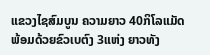ແຂວງໄຊສົມບູນ ຄວາມຍາວ 40ກິໂລແມັດ ພ້ອມດ້ວຍຂົວເບຕົງ 3ແຫ່ງ ຍາວທັງ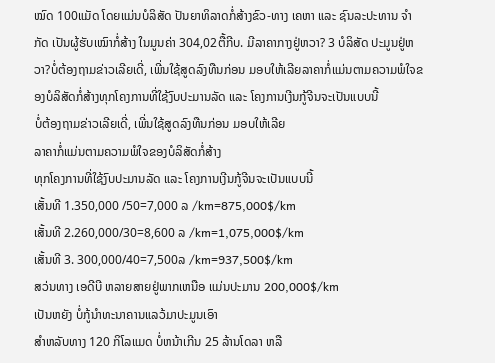ໝົດ 100ແມັດ ໂດຍແມ່ນບໍລິສັດ ປັນຍາທິລາດກໍ່ສ້າງຂົວ-ທາງ ເຄຫາ ແລະ ຊົນລະປະທານ ຈຳກັດ ເປັນຜູ້ຮັບເໝົາກໍ່ສ້າງ ໃນມູນຄ່າ 304,02ຕື້ກີບ. ມີລາຄາກາງຢູ່ຫວາ? 3 ບໍລິສັດ ປະມູນຢູ່ຫວາ?ບໍ່ຕ້ອງຖາມຂ່າວເລີຍເດີ່, ເພີ່ນໃຊ້ສູດລົງທືນກ່ອນ ມອບໃຫ້ເລີຍລາຄາກໍ່ແມ່ນຕາມຄວາມພໍໃຈຂອງບໍລິສັດກໍ່ສ້າງທຸກໂຄງການທີ່ໃຊ້ງົບປະມານລັດ ແລະ ໂຄງການເງີນກູ້ຈີນຈະເປັນແບບນີ້
ບໍ່ຕ້ອງຖາມຂ່າວເລີຍເດີ່, ເພີ່ນໃຊ້ສູດລົງທືນກ່ອນ ມອບໃຫ້ເລີຍ
ລາຄາກໍ່ແມ່ນຕາມຄວາມພໍໃຈຂອງບໍລິສັດກໍ່ສ້າງ
ທຸກໂຄງການທີ່ໃຊ້ງົບປະມານລັດ ແລະ ໂຄງການເງີນກູ້ຈີນຈະເປັນແບບນີ້
ເສັ້ນທີ 1.350,000 /50=7,000 ລ /km=875,000$/km
ເສັ້ນທີ 2.260,000/30=8,600 ລ /km=1,075,000$/km
ເສັ້ນທີ 3. 300,000/40=7,500ລ /km=937,500$/km
ສວ່ນທາງ ເອດີບີ ຫລາຍສາຍຢູ່ພາກເຫນືອ ແມ່ນປະມານ 200,000$/km
ເປັນຫຍັງ ບໍ່ກູ້ນຳທະນາຄານແລວ້ມາປະມູນເອົາ
ສຳຫລັບທາງ 120 ກິໂລແມດ ບໍ່ຫນ້າເກີນ 25 ລ້ານໂດລາ ຫລື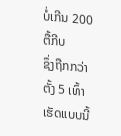ບໍ່ເກີນ 200ຕື້ກີບ
ຊຶ່ງຖືກກວ່າຕັ້ງ 5 ເທົ້າ
ເຮັດແບບນີ້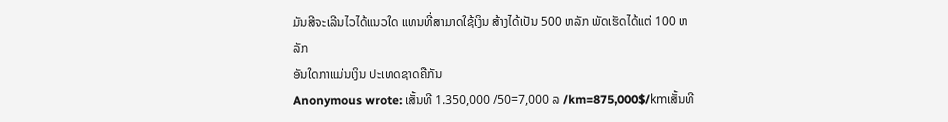ມັນສີຈະເລີນໄວໄດ້ແນວໃດ ແທນທີ່ສາມາດໃຊ້ເງິນ ສ້າງໄດ້ເປັນ 500 ຫລັກ ພັດເຮັດໄດ້ແຕ່ 100 ຫລັກ
ອັນໃດກາແມ່ນເງິນ ປະເທດຊາດຄືກັນ
Anonymous wrote: ເສັ້ນທີ 1.350,000 /50=7,000 ລ /km=875,000$/kmເສັ້ນທີ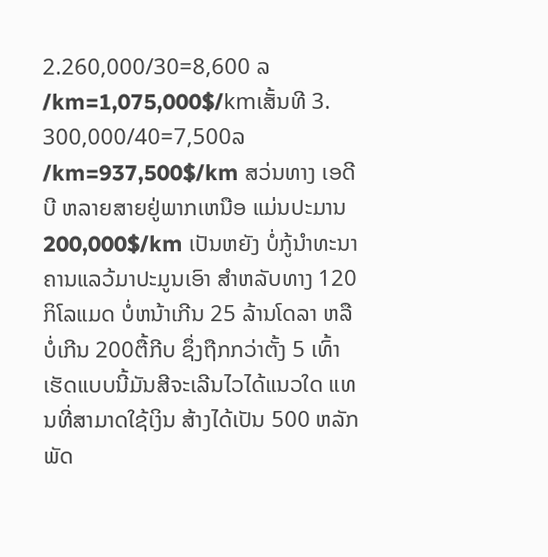2.260,000/30=8,600 ລ /km=1,075,000$/kmເສັ້ນທີ 3. 300,000/40=7,500ລ /km=937,500$/km ສວ່ນທາງ ເອດີບີ ຫລາຍສາຍຢູ່ພາກເຫນືອ ແມ່ນປະມານ 200,000$/km ເປັນຫຍັງ ບໍ່ກູ້ນຳທະນາຄານແລວ້ມາປະມູນເອົາ ສຳຫລັບທາງ 120 ກິໂລແມດ ບໍ່ຫນ້າເກີນ 25 ລ້ານໂດລາ ຫລື ບໍ່ເກີນ 200ຕື້ກີບ ຊຶ່ງຖືກກວ່າຕັ້ງ 5 ເທົ້າ ເຮັດແບບນີ້ມັນສີຈະເລີນໄວໄດ້ແນວໃດ ແທນທີ່ສາມາດໃຊ້ເງິນ ສ້າງໄດ້ເປັນ 500 ຫລັກ ພັດ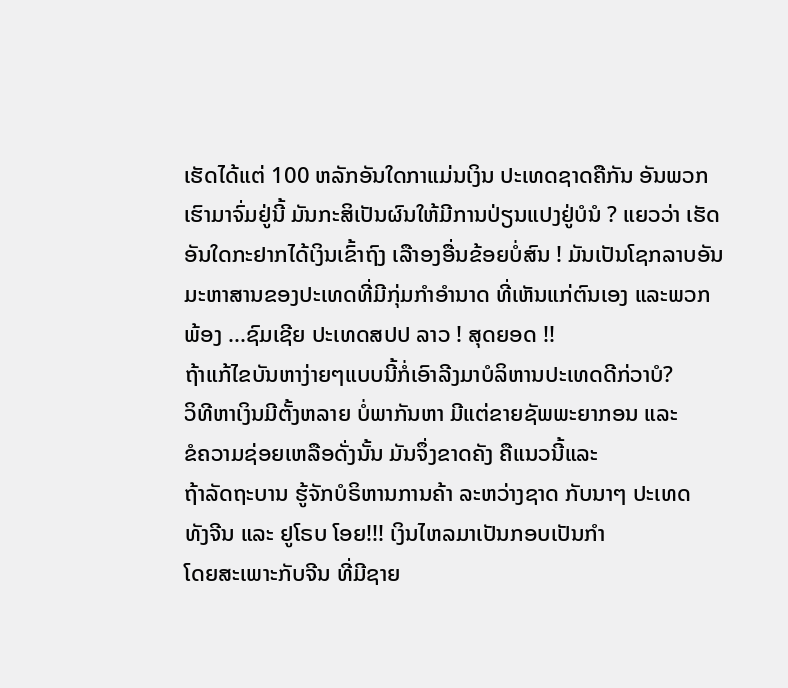ເຮັດໄດ້ແຕ່ 100 ຫລັກອັນໃດກາແມ່ນເງິນ ປະເທດຊາດຄືກັນ ອັນພວກເຮົາມາຈົ່ມຢູ່ນີ້ ມັນກະສິເປັນຜົນໃຫ້ມີການປ່ຽນແປງຢູ່ບໍນໍ ? ແຍວວ່າ ເຮັດອັນໃດກະຢາກໄດ້ເງິນເຂົ້າຖົງ ເລືາອງອື່ນຂ້ອຍບໍ່ສົນ ! ມັນເປັນໂຊກລາບອັນມະຫາສານຂອງປະເທດທີ່ມີກຸ່ມກຳອຳນາດ ທີ່ເຫັນແກ່ຕົນເອງ ແລະພວກພ້ອງ ...ຊົມເຊີຍ ປະເທດສປປ ລາວ ! ສຸດຍອດ !!
ຖ້າແກ້ໄຂບັນຫາງ່າຍໆແບບນີ້ກໍ່ເອົາລີງມາບໍລິຫານປະເທດດີກ່ວາບໍ?
ວິທີຫາເງິນມີຕັ້ງຫລາຍ ບໍ່ພາກັນຫາ ມີແຕ່ຂາຍຊັພພະຍາກອນ ແລະ
ຂໍຄວາມຊ່ອຍເຫລືອດັ່ງນັ້ນ ມັນຈຶ່ງຂາດຄັງ ຄືແນວນີ້ແລະ
ຖ້າລັດຖະບານ ຮູ້ຈັກບໍຣິຫານການຄ້າ ລະຫວ່າງຊາດ ກັບນາໆ ປະເທດ
ທັງຈີນ ແລະ ຢູໂຣບ ໂອຍ!!! ເງິນໄຫລມາເປັນກອບເປັນກຳ
ໂດຍສະເພາະກັບຈີນ ທີ່ມີຊາຍ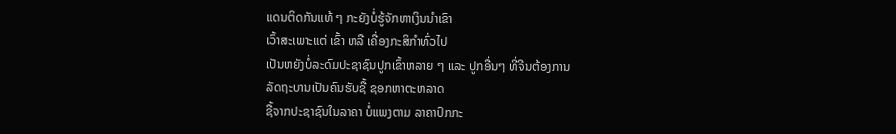ແດນຕິດກັນແທ້ ໆ ກະຍັງບໍ່ຮູ້ຈັກຫາເງິນນຳເຂົາ
ເວົ້າສະເພາະແຕ່ ເຂົ້າ ຫລື ເຄື່ອງກະສິກຳທົ່ວໄປ
ເປັນຫຍັງບໍ່ລະດົມປະຊາຊົນປູກເຂົ້າຫລາຍ ໆ ແລະ ປູກອື່ນໆ ທີ່ຈີນຕ້ອງການ
ລັດຖະບານເປັນຄົນຮັບຊື້ ຊອກຫາຕະຫລາດ
ຊື້ຈາກປະຊາຊົນໃນລາຄາ ບໍ່ແພງຕາມ ລາຄາປົກກະ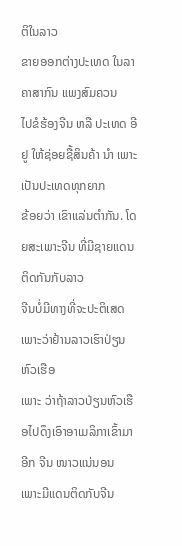ຕິໃນລາວ
ຂາຍອອກຕ່າງປະເທດ ໃນລາຄາສາກົນ ແພງສົມຄວນ
ໄປຂໍຮ້ອງຈີນ ຫລື ປະເທດ ອີຢູ ໃຫ້ຊ່ອຍຊື້ສິນຄ້າ ນຳ ເພາະເປັນປະເທດທຸກຍາກ
ຂ້ອຍວ່າ ເຂົາແລ່ນຕຳກັນ. ໂດຍສະເພາະຈີນ ທີ່ມີຊາຍແດນຕິດກັນກັບລາວ
ຈີນບໍ່ມີທາງທີ່ຈະປະຕິເສດ ເພາະວ່າຢ້ານລາວເຮົາປ່ຽນຫົວເຮືອ
ເພາະ ວ່າຖ້າລາວປ່ຽນຫົວເຮືອໄປດຶງເອົາອາເມລິກາເຂົ້າມາອີກ ຈີນ ໜາວແນ່ນອນ
ເພາະມີແດນຕິດກັບຈີນ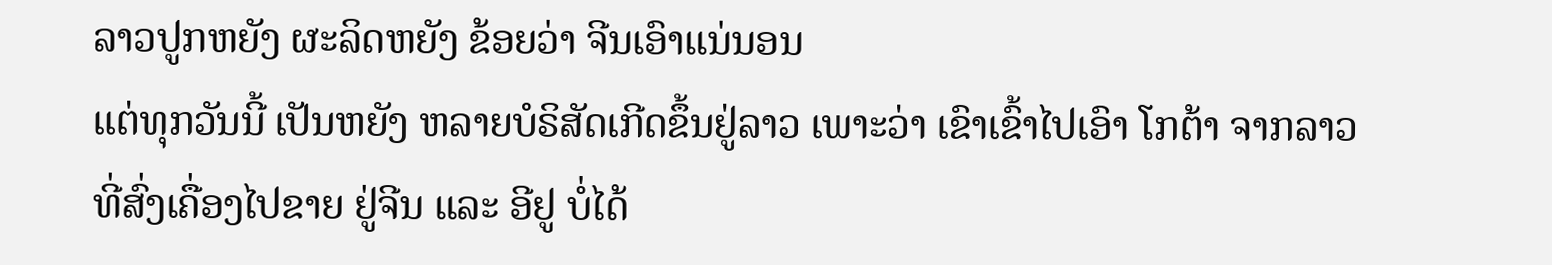ລາວປູກຫຍັງ ຜະລິດຫຍັງ ຂ້ອຍວ່າ ຈີນເອົາແນ່ນອນ
ແຕ່ທຸກວັນນີ້ ເປັນຫຍັງ ຫລາຍບໍຣິສັດເກີດຂຶ້ນຢູ່ລາວ ເພາະວ່າ ເຂົາເຂົ້າໄປເອົາ ໂກຕ້າ ຈາກລາວ
ທີ່ສົ່ງເຄື່ອງໄປຂາຍ ຢູ່ຈີນ ແລະ ອີຢູ ບໍ່ໄດ້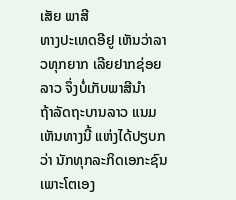ເສັຍ ພາສີ
ທາງປະເທດອີຢູ ເຫັນວ່າລາວທຸກຍາກ ເລີຍຢາກຊ່ອຍລາວ ຈຶ່ງບໍ່ເກັບພາສີນຳ
ຖ້າລັດຖະບານລາວ ແນມເຫັນທາງນີ້ ແຫ່ງໄດ້ປຽບກວ່າ ນັກທຸກລະກິດເອກະຊົນ
ເພາະໂຕເອງ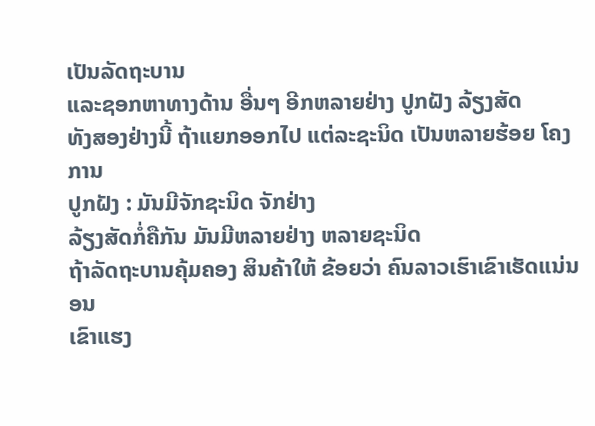ເປັນລັດຖະບານ
ແລະຊອກຫາທາງດ້ານ ອື່ນໆ ອີກຫລາຍຢ່າງ ປູກຝັງ ລ້ຽງສັດ
ທັງສອງຢ່າງນີ້ ຖ້າແຍກອອກໄປ ແຕ່ລະຊະນິດ ເປັນຫລາຍຮ້ອຍ ໂຄງການ
ປູກຝັງ : ມັນມີຈັກຊະນິດ ຈັກຢ່າງ
ລ້ຽງສັດກໍ່ຄືກັນ ມັນມີຫລາຍຢ່າງ ຫລາຍຊະນິດ
ຖ້າລັດຖະບານຄຸ້ມຄອງ ສິນຄ້າໃຫ້ ຂ້ອຍວ່າ ຄົນລາວເຮົາເຂົາເຮັດແນ່ນອນ
ເຂົາແຮງ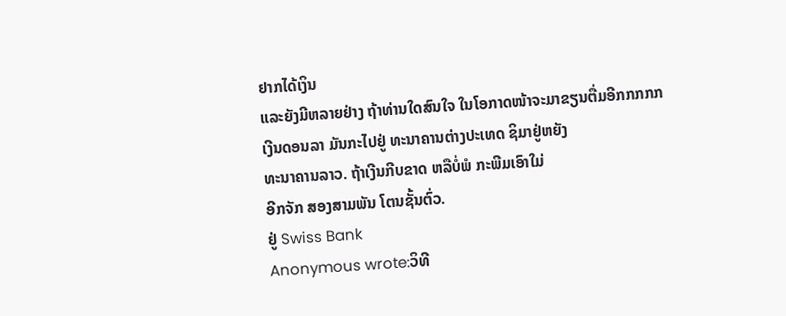ຢາກໄດ້ເງິນ
ແລະຍັງມີຫລາຍຢ່າງ ຖ້າທ່ານໃດສົນໃຈ ໃນໂອກາດໜ້າຈະມາຂຽນຕື່ມອີກກກກກ
ເງີນດອນລາ ມັນກະໄປຢູ່ ທະນາຄານຕ່າງປະເທດ ຊິມາຢູ່ຫຍັງ
ທະນາຄານລາວ. ຖ້າເງີນກີບຂາດ ຫລືບໍ່ພໍ ກະພີມເອົາໃມ່
ອີກຈັກ ສອງສາມພັນ ໂຕນຊັ້ນຕົ່ວ.
ຢູ່ Swiss Bank
Anonymous wrote:ວິທີ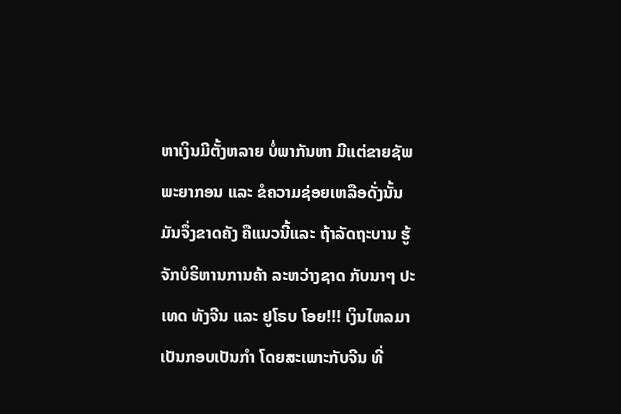ຫາເງິນມີຕັ້ງຫລາຍ ບໍ່ພາກັນຫາ ມີແຕ່ຂາຍຊັພພະຍາກອນ ແລະ ຂໍຄວາມຊ່ອຍເຫລືອດັ່ງນັ້ນ ມັນຈຶ່ງຂາດຄັງ ຄືແນວນີ້ແລະ ຖ້າລັດຖະບານ ຮູ້ຈັກບໍຣິຫານການຄ້າ ລະຫວ່າງຊາດ ກັບນາໆ ປະເທດ ທັງຈີນ ແລະ ຢູໂຣບ ໂອຍ!!! ເງິນໄຫລມາເປັນກອບເປັນກຳ ໂດຍສະເພາະກັບຈີນ ທີ່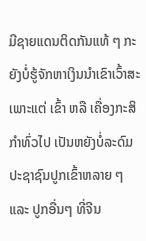ມີຊາຍແດນຕິດກັນແທ້ ໆ ກະຍັງບໍ່ຮູ້ຈັກຫາເງິນນຳເຂົາເວົ້າສະເພາະແຕ່ ເຂົ້າ ຫລື ເຄື່ອງກະສິກຳທົ່ວໄປ ເປັນຫຍັງບໍ່ລະດົມປະຊາຊົນປູກເຂົ້າຫລາຍ ໆ ແລະ ປູກອື່ນໆ ທີ່ຈີນ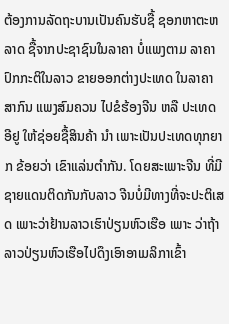ຕ້ອງການລັດຖະບານເປັນຄົນຮັບຊື້ ຊອກຫາຕະຫລາດ ຊື້ຈາກປະຊາຊົນໃນລາຄາ ບໍ່ແພງຕາມ ລາຄາປົກກະຕິໃນລາວ ຂາຍອອກຕ່າງປະເທດ ໃນລາຄາສາກົນ ແພງສົມຄວນ ໄປຂໍຮ້ອງຈີນ ຫລື ປະເທດ ອີຢູ ໃຫ້ຊ່ອຍຊື້ສິນຄ້າ ນຳ ເພາະເປັນປະເທດທຸກຍາກ ຂ້ອຍວ່າ ເຂົາແລ່ນຕຳກັນ. ໂດຍສະເພາະຈີນ ທີ່ມີຊາຍແດນຕິດກັນກັບລາວ ຈີນບໍ່ມີທາງທີ່ຈະປະຕິເສດ ເພາະວ່າຢ້ານລາວເຮົາປ່ຽນຫົວເຮືອ ເພາະ ວ່າຖ້າລາວປ່ຽນຫົວເຮືອໄປດຶງເອົາອາເມລິກາເຂົ້າ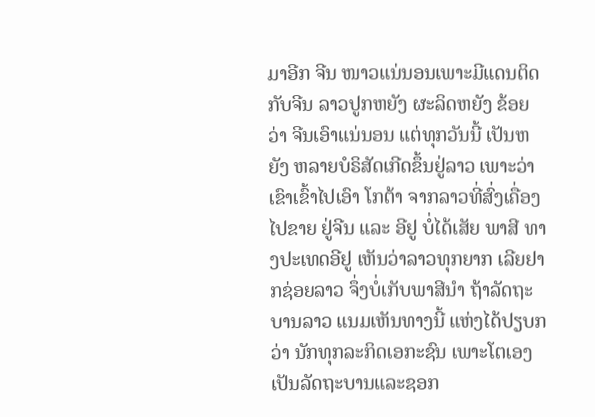ມາອີກ ຈີນ ໜາວແນ່ນອນເພາະມີແດນຕິດກັບຈີນ ລາວປູກຫຍັງ ຜະລິດຫຍັງ ຂ້ອຍວ່າ ຈີນເອົາແນ່ນອນ ແຕ່ທຸກວັນນີ້ ເປັນຫຍັງ ຫລາຍບໍຣິສັດເກີດຂຶ້ນຢູ່ລາວ ເພາະວ່າ ເຂົາເຂົ້າໄປເອົາ ໂກຕ້າ ຈາກລາວທີ່ສົ່ງເຄື່ອງໄປຂາຍ ຢູ່ຈີນ ແລະ ອີຢູ ບໍ່ໄດ້ເສັຍ ພາສີ ທາງປະເທດອີຢູ ເຫັນວ່າລາວທຸກຍາກ ເລີຍຢາກຊ່ອຍລາວ ຈຶ່ງບໍ່ເກັບພາສີນຳ ຖ້າລັດຖະບານລາວ ແນມເຫັນທາງນີ້ ແຫ່ງໄດ້ປຽບກວ່າ ນັກທຸກລະກິດເອກະຊົນ ເພາະໂຕເອງເປັນລັດຖະບານແລະຊອກ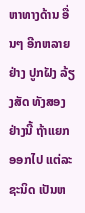ຫາທາງດ້ານ ອື່ນໆ ອີກຫລາຍຢ່າງ ປູກຝັງ ລ້ຽງສັດ ທັງສອງຢ່າງນີ້ ຖ້າແຍກອອກໄປ ແຕ່ລະຊະນິດ ເປັນຫ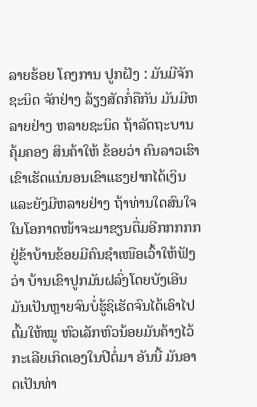ລາຍຮ້ອຍ ໂຄງການ ປູກຝັງ : ມັນມີຈັກຊະນິດ ຈັກຢ່າງ ລ້ຽງສັດກໍ່ຄືກັນ ມັນມີຫລາຍຢ່າງ ຫລາຍຊະນິດ ຖ້າລັດຖະບານຄຸ້ມຄອງ ສິນຄ້າໃຫ້ ຂ້ອຍວ່າ ຄົນລາວເຮົາເຂົາເຮັດແນ່ນອນເຂົາແຮງຢາກໄດ້ເງິນ ແລະຍັງມີຫລາຍຢ່າງ ຖ້າທ່ານໃດສົນໃຈ ໃນໂອກາດໜ້າຈະມາຂຽນຕື່ມອີກກກກກ
ຢູ່ຂ້າບ້ານຂ້ອຍມີຄົນຊຳເໜືອເວົ້າໃຫ້ຟັງວ່າ ບ້ານເຂົາປູກມັນຝລົ່ງໂດຍບັງເອີນ ມັນເປັນຫຼາຍຈົນບໍ່ຮູ້ຊິເຮັດຈົນໄດ້ເອົາໄປຕົ້ມໃຫ້ໝູ ຫົວເລັກຫົວນ້ອຍມັນຄ້າງໄວ້ກະເລີຍເກິດເອງໃນປີຕໍ່ມາ ອັນນີ້ ມັນອາດເປັນທ່າ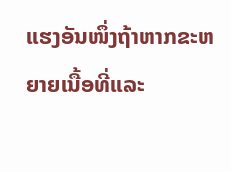ແຮງອັນໜຶ່ງຖ້າຫາກຂະຫຍາຍເນື້ອທີ່ແລະ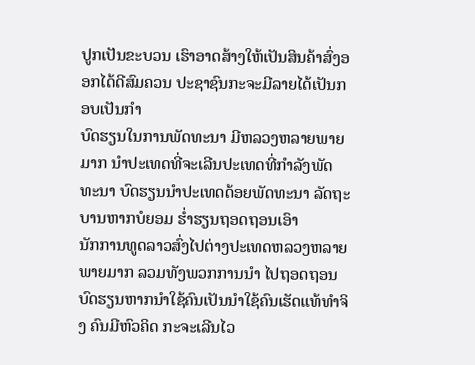ປູກເປັນຂະບວນ ເຮົາອາດສ້າງໃຫ້ເປັນສິນຄ້າສົ່ງອອກໄດ້ດີສົມຄວນ ປະຊາຊົນກະຈະມີລາຍໄດ້ເປັນກອບເປັນກຳ
ບົດຮຽນໃນການພັດທະນາ ມີຫລວງຫລາຍພາຍມາກ ນຳປະເທດທີ່ຈະເລີນປະເທດທີ່ກຳລັງພັດທະນາ ບົດຮຽນນຳປະເທດດ້ອຍພັດທະນາ ລັດຖະບານຫາກບໍຍອມ ຮ່ຳຮຽນຖອດຖອນເອົາ
ນັກການທູດລາວສົ່ງໄປຕ່າງປະເທດຫລວງຫລາຍພາຍມາກ ລວມທັງພວກການນຳ ໄປຖອດຖອນບົດຮຽນຫາກນຳໃຊ້ຄົນເປັນນຳໃຊ້ຄົນເຮັດແທ້ທຳຈິງ ຄົນມີຫົວຄິດ ກະຈະເລີນໄວ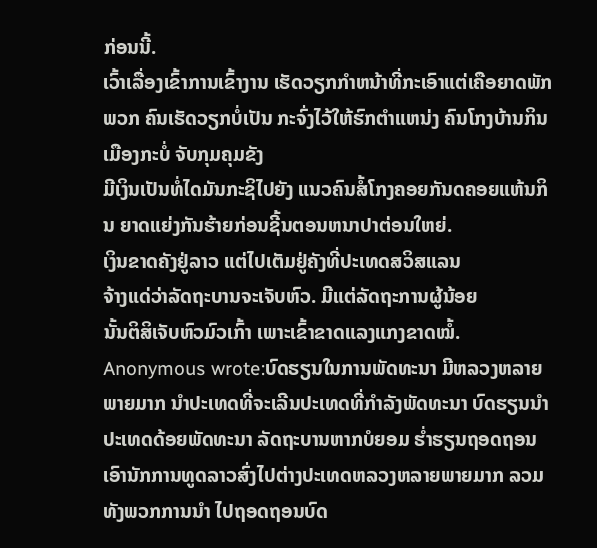ກ່ອນນີ້.
ເວົ້າເລື່ອງເຂົ້າການເຂົ້າງານ ເຮັດວຽກກຳຫນ້າທີ່ກະເອົາແຕ່ເຄືອຍາດພັກພວກ ຄົນເຮັດວຽກບໍ່ເປັນ ກະຈົ່ງໄວ້ໃຫ້ຮົກຕຳແຫນ່ງ ຄົນໂກງບ້ານກິນເມືອງກະບໍ່ ຈັບກຸມຄຸມຂັງ
ມີເງິນເປັນທໍ່ໄດມັນກະຊິໄປຍັງ ແນວຄົນສໍ້ໂກງຄອຍກັນດຄອຍແຫ້ນກິນ ຍາດແຍ່ງກັນຮ້າຍກ່ອນຊີ້ນຕອນຫນາປາຕ່ອນໃຫຍ່.
ເງິນຂາດຄັງຢູ່ລາວ ແຕ່ໄປເຕັມຢູ່ຄັງທີ່ປະເທດສວິສແລນ
ຈ້າງແດ່ວ່າລັດຖະບານຈະເຈັບຫົວ. ມີແຕ່ລັດຖະການຜູ້ນ້ອຍ
ນັ້ນຕິສິເຈັບຫົວມົວເກົ້າ ເພາະເຂົ້າຂາດແລງແກງຂາດໝໍ້.
Anonymous wrote:ບົດຮຽນໃນການພັດທະນາ ມີຫລວງຫລາຍພາຍມາກ ນຳປະເທດທີ່ຈະເລີນປະເທດທີ່ກຳລັງພັດທະນາ ບົດຮຽນນຳປະເທດດ້ອຍພັດທະນາ ລັດຖະບານຫາກບໍຍອມ ຮ່ຳຮຽນຖອດຖອນເອົານັກການທູດລາວສົ່ງໄປຕ່າງປະເທດຫລວງຫລາຍພາຍມາກ ລວມທັງພວກການນຳ ໄປຖອດຖອນບົດ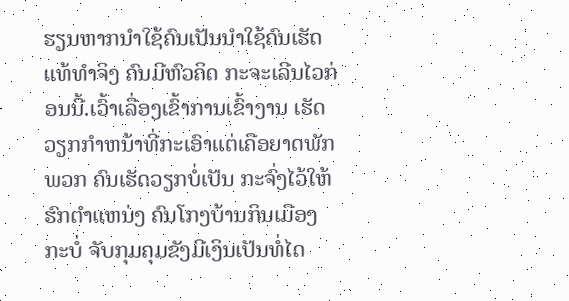ຮຽນຫາກນຳໃຊ້ຄົນເປັນນຳໃຊ້ຄົນເຮັດແທ້ທຳຈິງ ຄົນມີຫົວຄິດ ກະຈະເລີນໄວກ່ອນນີ້.ເວົ້າເລື່ອງເຂົ້າການເຂົ້າງານ ເຮັດວຽກກຳຫນ້າທີ່ກະເອົາແຕ່ເຄືອຍາດພັກພວກ ຄົນເຮັດວຽກບໍ່ເປັນ ກະຈົ່ງໄວ້ໃຫ້ຮົກຕຳແຫນ່ງ ຄົນໂກງບ້ານກິນເມືອງກະບໍ່ ຈັບກຸມຄຸມຂັງມີເງິນເປັນທໍ່ໄດ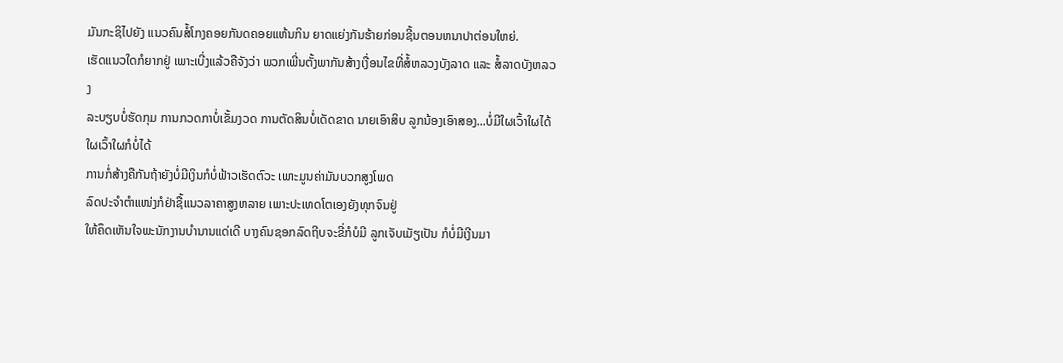ມັນກະຊິໄປຍັງ ແນວຄົນສໍ້ໂກງຄອຍກັນດຄອຍແຫ້ນກິນ ຍາດແຍ່ງກັນຮ້າຍກ່ອນຊີ້ນຕອນຫນາປາຕ່ອນໃຫຍ່.
ເຮັດແນວໃດກໍຍາກຢູ່ ເພາະເບີ່ງແລ້ວຄືຈັງວ່າ ພວກເພີ່ນຕັ້ງພາກັນສ້າງເງື່ອນໄຂທີ່ສໍ້ຫລວງບັງລາດ ແລະ ສໍ້ລາດບັງຫລວງ
ລະບຽບບໍ່ຮັດກຸມ ການກວດກາບໍ່ເຂັ້ມງວດ ການຕັດສິນບໍ່ເດັດຂາດ ນາຍເອົາສິບ ລູກນ້ອງເອົາສອງ...ບໍ່ມີໃຜເວົ້າໃຜໄດ້ ໃຜເວົ້າໃຜກໍບໍ່ໄດ້
ການກໍ່ສ້າງຄືກັນຖ້າຍັງບໍ່ມີເງິນກໍບໍ່ຟ້າວເຮັດຕົວະ ເພາະມູນຄ່າມັນບວກສູງໂພດ
ລົດປະຈຳຕຳແໜ່ງກໍຢ່າຊື້ແນວລາຄາສູງຫລາຍ ເພາະປະເທດໂຕເອງຍັງທຸກຈົນຢູ່
ໃຫ້ຄຶດເຫັນໃຈພະນັກງານບຳນານແດ່ເດີ ບາງຄົນຊອກລົດຖີບຈະຂີ່ກໍບໍມີ ລູກເຈັບເມັຽເປັນ ກໍບໍ່ມີເງີນມາ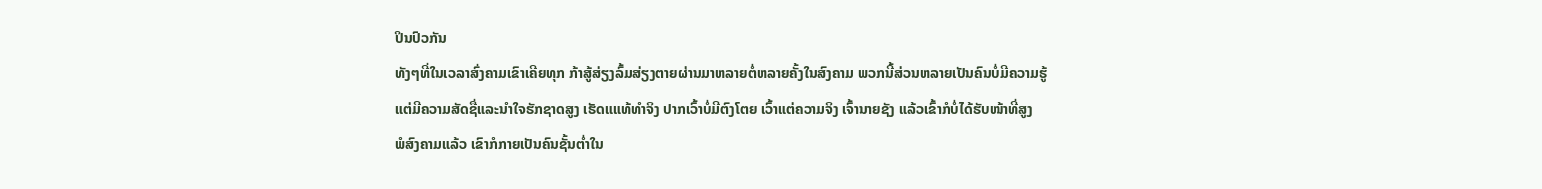ປິນປົວກັນ
ທັງໆທີ່ໃນເວລາສົ່ງຄາມເຂົາເຄີຍທຸກ ກ້າສູ້ສ່ຽງລົ້ມສ່ຽງຕາຍຜ່ານມາຫລາຍຕໍ່ຫລາຍຄັ້ງໃນສົງຄາມ ພວກນີ້ສ່ວນຫລາຍເປັນຄົນບໍ່ມີຄວາມຮູ້
ແຕ່ມີຄວາມສັດຊື່ແລະນຳໃຈຮັກຊາດສູງ ເຮັດແແທ້ທຳຈິງ ປາກເວົ້າບໍ່ມີຕົງໂຕຍ ເວົ້າແຕ່ຄວາມຈິງ ເຈົ້ານາຍຊັງ ແລ້ວເຂົ້າກໍບໍ່ໄດ້ຮັບໜ້າທີ່ສູງ
ພໍສົງຄາມແລ້ວ ເຂົາກໍກາຍເປັນຄົນຊັ້ນຕ່ຳໃນ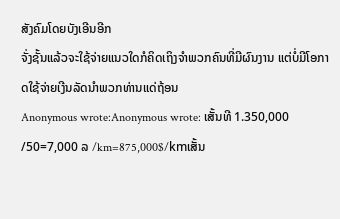ສັງຄົມໂດຍບັງເອີນອີກ
ຈັ່ງຊັ້ນແລ້ວຈະໃຊ້ຈ່າຍແນວໃດກໍຄິດເຖິງຈຳພວກຄົນທີ່ມີຜົນງານ ແຕ່ບໍ່ມີໂອກາດໃຊ້ຈ່າຍເງີນລັດນຳພວກທ່ານແດ່ຖ້ອນ
Anonymous wrote:Anonymous wrote: ເສັ້ນທີ 1.350,000 /50=7,000 ລ /km=875,000$/kmເສັ້ນ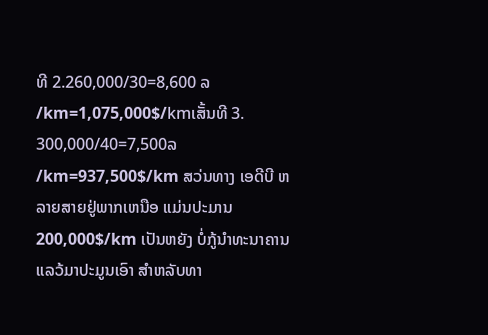ທີ 2.260,000/30=8,600 ລ /km=1,075,000$/kmເສັ້ນທີ 3. 300,000/40=7,500ລ /km=937,500$/km ສວ່ນທາງ ເອດີບີ ຫລາຍສາຍຢູ່ພາກເຫນືອ ແມ່ນປະມານ 200,000$/km ເປັນຫຍັງ ບໍ່ກູ້ນຳທະນາຄານແລວ້ມາປະມູນເອົາ ສຳຫລັບທາ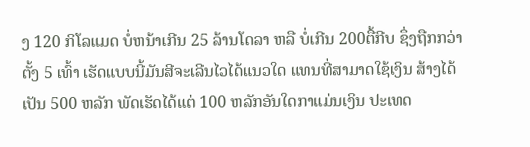ງ 120 ກິໂລແມດ ບໍ່ຫນ້າເກີນ 25 ລ້ານໂດລາ ຫລື ບໍ່ເກີນ 200ຕື້ກີບ ຊຶ່ງຖືກກວ່າຕັ້ງ 5 ເທົ້າ ເຮັດແບບນີ້ມັນສີຈະເລີນໄວໄດ້ແນວໃດ ແທນທີ່ສາມາດໃຊ້ເງິນ ສ້າງໄດ້ເປັນ 500 ຫລັກ ພັດເຮັດໄດ້ແຕ່ 100 ຫລັກອັນໃດກາແມ່ນເງິນ ປະເທດ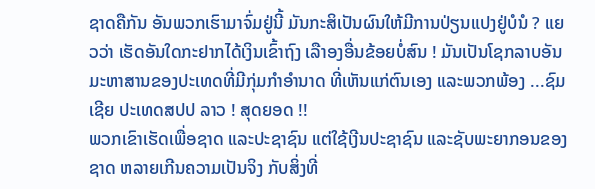ຊາດຄືກັນ ອັນພວກເຮົາມາຈົ່ມຢູ່ນີ້ ມັນກະສິເປັນຜົນໃຫ້ມີການປ່ຽນແປງຢູ່ບໍນໍ ? ແຍວວ່າ ເຮັດອັນໃດກະຢາກໄດ້ເງິນເຂົ້າຖົງ ເລືາອງອື່ນຂ້ອຍບໍ່ສົນ ! ມັນເປັນໂຊກລາບອັນມະຫາສານຂອງປະເທດທີ່ມີກຸ່ມກຳອຳນາດ ທີ່ເຫັນແກ່ຕົນເອງ ແລະພວກພ້ອງ ...ຊົມເຊີຍ ປະເທດສປປ ລາວ ! ສຸດຍອດ !!
ພວກເຂົາເຮັດເພື່ອຊາດ ແລະປະຊາຊົນ ແຕ່ໃຊ້ເງີນປະຊາຊົນ ແລະຊັບພະຍາກອນຂອງຊາດ ຫລາຍເກີນຄວາມເປັນຈິງ ກັບສິ່ງທີ່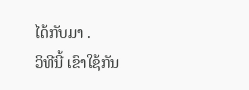ໄດ້ກັບມາ .
ວິທີນີ້ ເຂົາໃຊ້ກັນ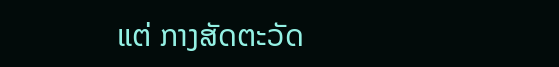ແຕ່ ກາງສັດຕະວັດ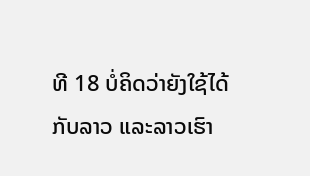ທີ 18 ບໍ່ຄິດວ່າຍັງໃຊ້ໄດ້ກັບລາວ ແລະລາວເຮົາ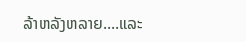ລ້າຫລັງຫລາຍ....ແລະ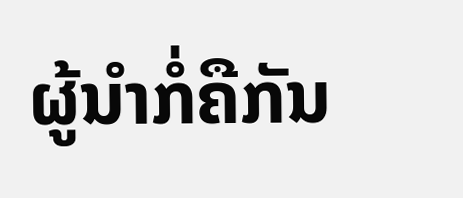ຜູ້ນຳກໍ່ຄືກັນ